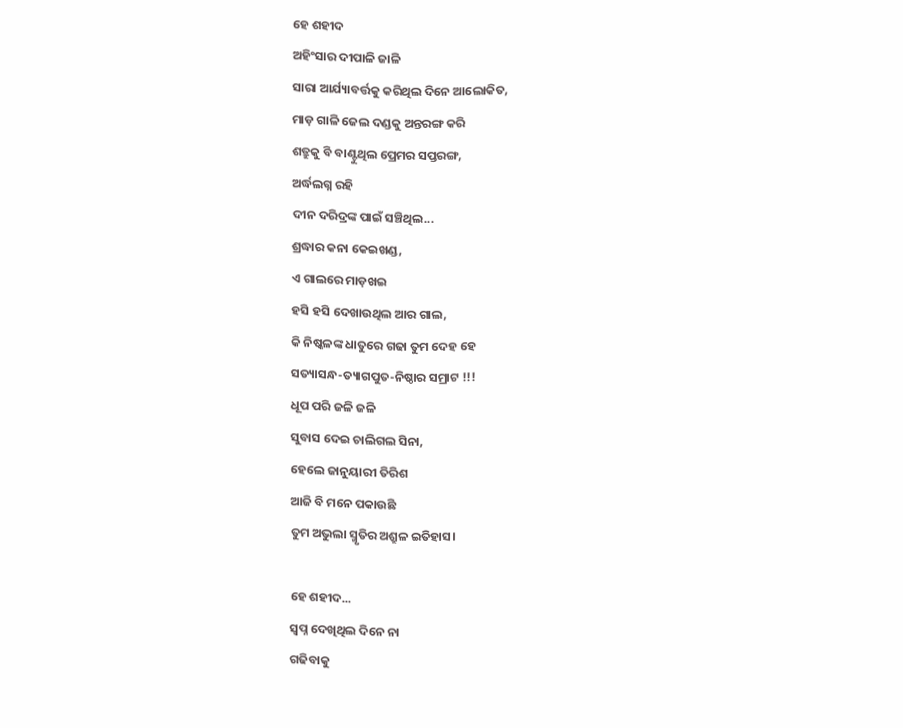ହେ ଶହୀଦ
ଅହିଂସାର ଦୀପାଳି ଜାଳି
ସାରା ଆର୍ଯ୍ୟାବର୍ତ୍ତକୁ କରିଥିଲ ଦିନେ ଆଲୋକିତ,
ମାଡ଼ ଗାଳି ଜେଲ ଦଣ୍ଡକୁ ଅନ୍ତରଙ୍ଗ କରି
ଶତ୍ରୁକୁ ବି ବାଣ୍ଟୁଥିଲ ପ୍ରେମର ସପ୍ତରଙ୍ଗ,
ଅର୍ଦ୍ଧଲଗ୍ନ ରହି
ଦୀନ ଦରିଦ୍ରଙ୍କ ପାଇଁ ସଞ୍ଚିଥିଲ...
ଶ୍ରଦ୍ଧାର କନା କେଇଖଣ୍ଡ,
ଏ ଗାଲରେ ମାଡ଼ଖଇ
ହସି ହସି ଦେଖାଉଥିଲ ଆର ଗାଲ,
କି ନିଷ୍କଳଙ୍କ ଧାତୁରେ ଗଢା ତୁମ ଦେହ ହେ
ସତ୍ୟାସନ୍ଧ-ତ୍ୟାଗପୁତ-ନିଷ୍ଠାର ସମ୍ରାଟ !!!
ଧୂପ ପରି ଜଳି ଜଳି
ସୁବାସ ଦେଇ ଚାଲିଗଲ ସିନା,
ହେଲେ ଜାନୁୟାରୀ ତିରିଶ
ଆଜି ବି ମନେ ପକାଉଛି
ତୁମ ଅଭୁଲା ସ୍ମୃତିର ଅଶ୍ରୁଳ ଇତିହାସ।

ହେ ଶହୀଦ...
ସ୍ବପ୍ନ ଦେଖିଥିଲ ଦିନେ ନା
ଗଢିବାକୁ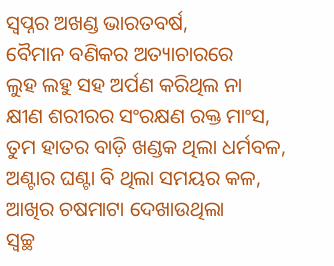ସ୍ୱପ୍ନର ଅଖଣ୍ଡ ଭାରତବର୍ଷ,
ବୈମାନ ବଣିକର ଅତ୍ୟାଚାରରେ
ଲୁହ ଲହୁ ସହ ଅର୍ପଣ କରିଥିଲ ନା
କ୍ଷୀଣ ଶରୀରର ସଂରକ୍ଷଣ ରକ୍ତ ମାଂସ,
ତୁମ ହାତର ବାଡ଼ି ଖଣ୍ଡକ ଥିଲା ଧର୍ମବଳ,
ଅଣ୍ଟାର ଘଣ୍ଟା ବି ଥିଲା ସମୟର କଳ,
ଆଖିର ଚଷମାଟା ଦେଖାଉଥିଲା
ସ୍ଵଚ୍ଛ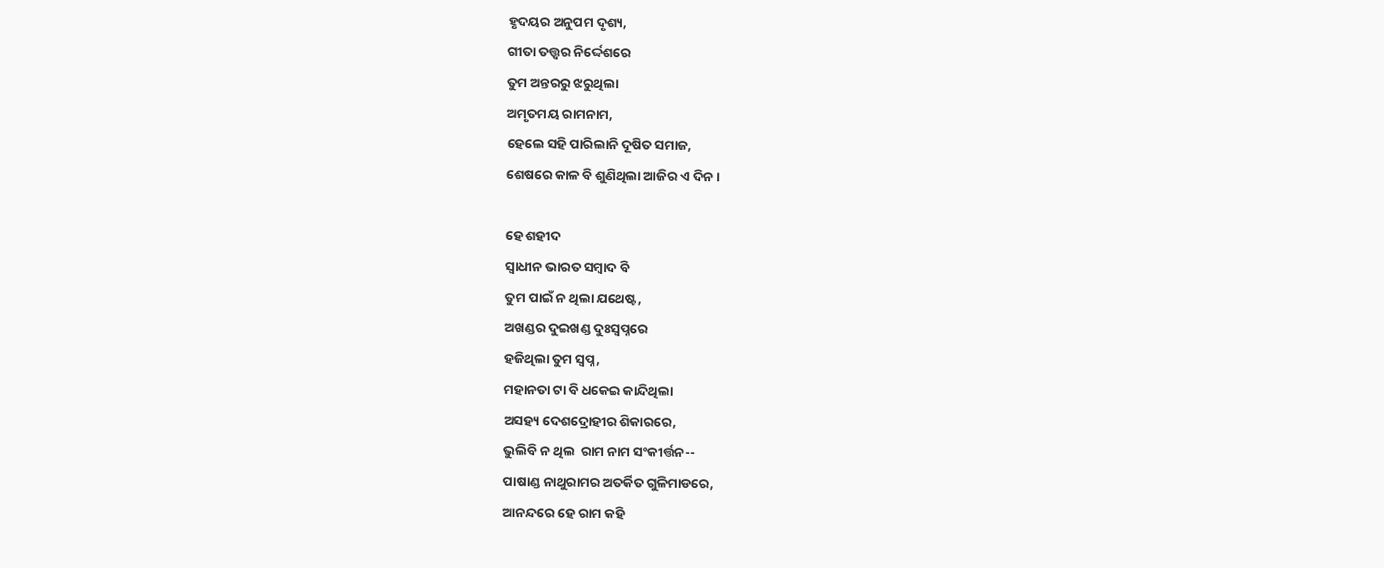ହୃଦୟର ଅନୁପମ ଦୃଶ୍ୟ,
ଗୀତା ତତ୍ତ୍ୱର ନିର୍ଦ୍ଦେଶରେ
ତୁମ ଅନ୍ତରରୁ ଝରୁଥିଲା
ଅମୃତମୟ ରାମନାମ,
ହେଲେ ସହି ପାରିଲାନି ଦୂଷିତ ସମାଜ,
ଶେଷରେ କାଳ ବି ଶୁଣିଥିଲା ଆଜିର ଏ ଦିନ।

ହେ ଶହୀଦ
ସ୍ୱାଧୀନ ଭାରତ ସମ୍ବାଦ ବି
ତୁମ ପାଇଁ ନ ଥିଲା ଯଥେଷ୍ଟ,
ଅଖଣ୍ଡର ଦୁଇଖଣ୍ଡ ଦୁଃସ୍ବପ୍ନରେ
ହଜିଥିଲା ତୁମ ସ୍ବପ୍ନ,
ମହାନତା ଟା ବି ଧକେଇ କାନ୍ଦିଥିଲା
ଅସହ୍ୟ ଦେଶଦ୍ରୋହୀର ଶିକାରରେ,
ଭୁଲିବି ନ ଥିଲ  ରାମ ନାମ ସଂକୀର୍ତ୍ତନ--
ପାଷାଣ୍ଡ ନାଥୁରାମର ଅତର୍କିତ ଗୁଳିମାଡରେ,
ଆନନ୍ଦରେ ହେ ରାମ କହି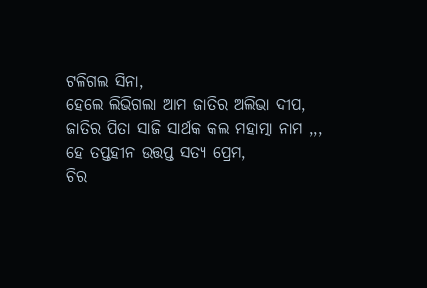ଟଳିଗଲ ସିନା,
ହେଲେ ଲିଭିଗଲା ଆମ ଜାତିର ଅଲିଭା ଦୀପ,
ଜାତିର ପିତା ସାଜି ସାର୍ଥକ କଲ ମହାତ୍ମା ନାମ ,,,
ହେ ତପ୍ତହୀନ ଉତ୍ତପ୍ତ ସତ୍ୟ ପ୍ରେମ,
ଚିର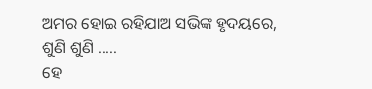ଅମର ହୋଇ ରହିଯାଅ ସଭିଙ୍କ ହୃଦୟରେ,
ଶୁଣି ଶୁଣି .....
ହେ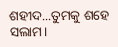ଶହୀଦ...ତୁମକୁ ଶହେ ସଲାମ।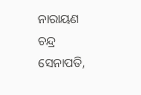ନାରାୟଣ ଚନ୍ଦ୍ର ସେନାପତି,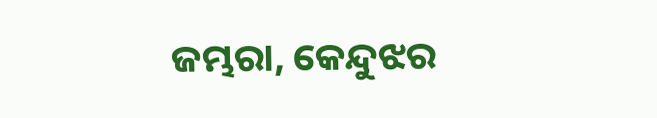ଜମ୍ଭରା, କେନ୍ଦୁଝର